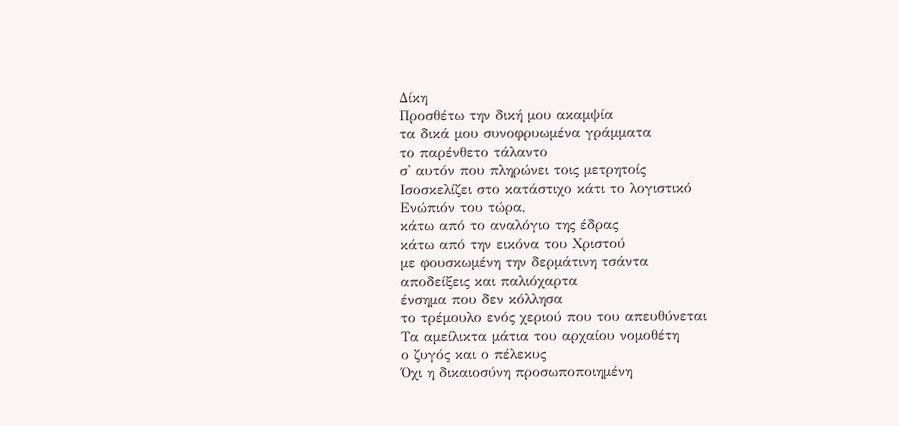Δίκη
Προσθέτω την δική μου ακαμψία
τα δικά μου συνοφρυωμένα γράμματα
το παρένθετο τάλαντο
σ' αυτόν που πληρώνει τοις μετρητοίς
Ισοσκελίζει στο κατάστιχο κάτι το λογιστικό
Ενώπιόν του τώρα,
κάτω από το αναλόγιο της έδρας
κάτω από την εικόνα του Χριστού
με φουσκωμένη την δερμάτινη τσάντα
αποδείξεις και παλιόχαρτα
ένσημα που δεν κόλλησα
το τρέμουλο ενός χεριού που του απευθύνεται
Τα αμείλικτα μάτια του αρχαίου νομοθέτη
ο ζυγός και ο πέλεκυς
Όχι η δικαιοσύνη προσωποποιημένη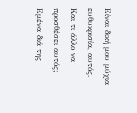Είναι δική μου μύχια ευθυκρισία, αυτός.
Και τι άλλο να προσθέσει αυτός;
Εμένα διά της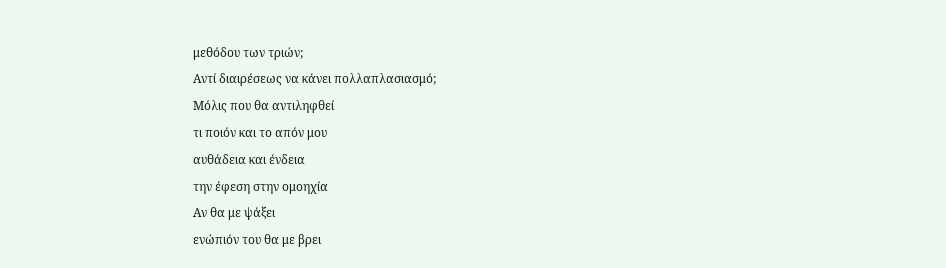μεθόδου των τριών;
Αντί διαιρέσεως να κάνει πολλαπλασιασμό;
Μόλις που θα αντιληφθεί
τι ποιόν και το απόν μου
αυθάδεια και ένδεια
την έφεση στην ομοηχία
Αν θα με ψάξει
ενώπιόν του θα με βρει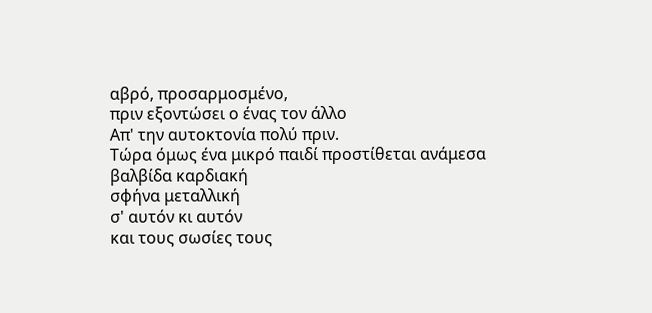αβρό, προσαρμοσμένο,
πριν εξοντώσει ο ένας τον άλλο
Απ' την αυτοκτονία πολύ πριν.
Τώρα όμως ένα μικρό παιδί προστίθεται ανάμεσα
βαλβίδα καρδιακή
σφήνα μεταλλική
σ' αυτόν κι αυτόν
και τους σωσίες τους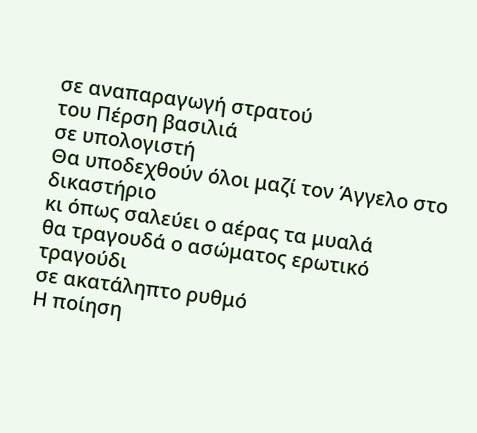σε αναπαραγωγή στρατού
του Πέρση βασιλιά
σε υπολογιστή
Θα υποδεχθούν όλοι μαζί τον Άγγελο στο δικαστήριο
κι όπως σαλεύει ο αέρας τα μυαλά
θα τραγουδά ο ασώματος ερωτικό τραγούδι
σε ακατάληπτο ρυθμό
Η ποίηση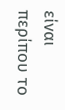είναι περίπου το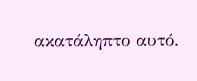ακατάληπτο αυτό.